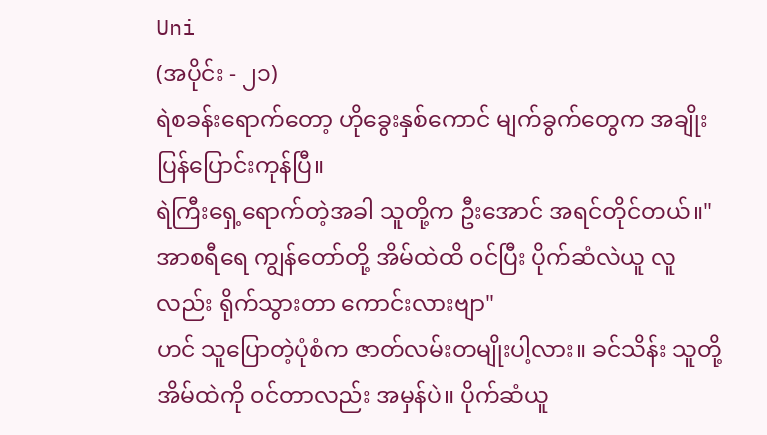Uni
(အပိုင်း - ၂၁)
ရဲစခန်းရောက်တော့ ဟိုခွေးနှစ်ကောင် မျက်ခွက်တွေက အချိုးပြန်ပြောင်းကုန်ပြီ။
ရဲကြီးရှေ့ရောက်တဲ့အခါ သူတို့က ဦးအောင် အရင်တိုင်တယ်။"အာစရီရေ ကျွန်တော်တို့ အိမ်ထဲထိ ၀င်ပြီး ပိုက်ဆံလဲယူ လူလည်း ရိုက်သွားတာ ကောင်းလားဗျာ"
ဟင် သူပြောတဲ့ပုံစံက ဇာတ်လမ်းတမျိုးပါ့လား။ ခင်သိန်း သူတို့အိမ်ထဲကို ၀င်တာလည်း အမှန်ပဲ။ ပိုက်ဆံယူ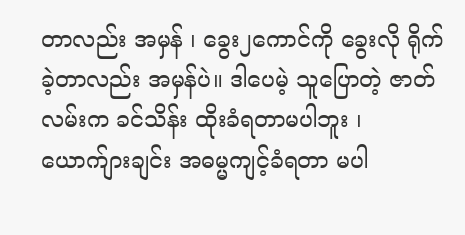တာလည်း အမှန် ၊ ခွေး၂ကောင်ကို ခွေးလို ရိုက်ခဲ့တာလည်း အမှန်ပဲ။ ဒါပေမဲ့ သူပြောတဲ့ ဇာတ်လမ်းက ခင်သိန်း ထိုးခံရတာမပါဘူး ၊ ယောက်ျားချင်း အဓမ္မကျင့်ခံရတာ မပါ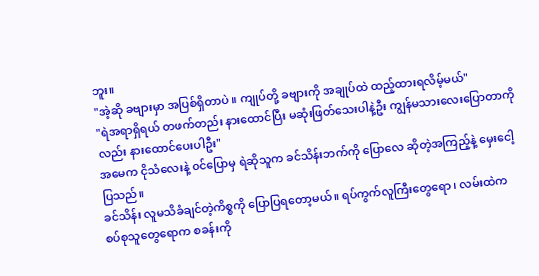ဘူး။
"အဲ့ဆို ခဗျားမှာ အပြစ်ရှိတာပဲ ။ ကျုပ်တို့ ခဗျားကို အချုပ်ထဲ ထည့်ထားရလိမ့်မယ်"
"ရဲအရာရှိရယ် တဖက်တည်း နားထောင်ပြီး မဆုံးဖြတ်သေးပါနဲ့ဦး ကျွန်မသားလေးပြောတာကိုလည်း နားထောင်ပေးပါဦး"
အမေက ငိုသံလေးနဲ့ ၀င်ပြောမှ ရဲဆိုသူက ခင်သိန်းဘက်ကို ပြောလေ ဆိုတဲ့အကြည့်နဲ့ မှေးငေါ့ပြသည်။
ခင်သိန်း လူမသိခံချင်တဲ့ကိစ္စကို ပြောပြရတော့မယ်။ ရပ်ကွက်လူကြီးတွေရော ၊ လမ်းထဲက စပ်စုသူတွေရောက စခန်းကို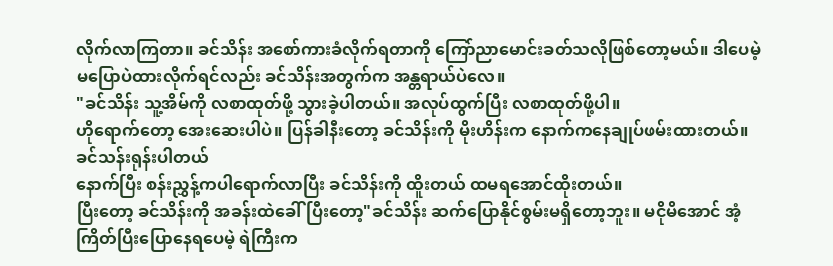လိုက်လာကြတာ။ ခင်သိန်း အစော်ကားခံလိုက်ရတာကို ကြော်ညာမောင်းခတ်သလိုဖြစ်တော့မယ်။ ဒါပေမဲ့ မပြောပဲထားလိုက်ရင်လည်း ခင်သိန်းအတွက်က အန္တရာယ်ပဲလေ။
"ခင်သိန်း သူ့အိမ်ကို လစာထုတ်ဖို့ သွားခဲ့ပါတယ်။ အလုပ်ထွက်ပြီး လစာထုတ်ဖို့ပါ။
ဟိုရောက်တော့ အေးဆေးပါပဲ။ ပြန်ခါနီးတော့ ခင်သိန်းကို မိုးဟိန်းက နောက်ကနေချုပ်ဖမ်းထားတယ်။ ခင်သန်းရုန်းပါတယ်
နောက်ပြီး စန်းညွှန့်ကပါရောက်လာပြီး ခင်သိန်းကို ထိူးတယ် ထမရအောင်ထိုးတယ်။
ပြီးတော့ ခင်သိန်းကို အခန်းထဲခေါ်ပြီးတော့"ခင်သိန်း ဆက်ပြောနိုင်စွမ်းမရှိတော့ဘူး။ မငိုမိအောင် အံ့ကြိတ်ပြီးပြောနေရပေမဲ့ ရဲကြီးက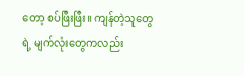တော့ စပ်ဖြီးဖြီး။ ကျန်တဲ့သူတွေရဲ့ မျက်လုံးတွေကလည်း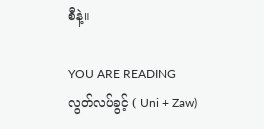စီနဲ့။

YOU ARE READING
လွတ်လပ်ခွင့် ( Uni + Zaw)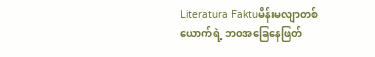Literatura Faktuမိန်းမလျာတစ်ယောက်ရဲ့ ဘ၀အခြေနေဖြတ်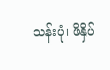သန်းပုံ၊ ဖိနှိပ်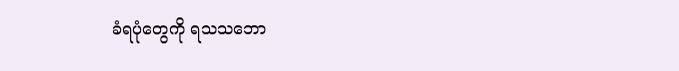ခံရပုံတွေကို ရသသဘော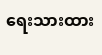ရေးသားထား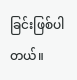ခြင်းဖြစ်ပါတယ်။